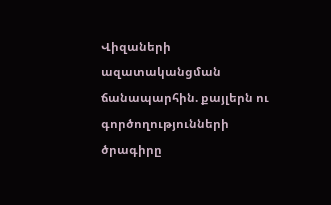Վիզաների ազատականցման ճանապարհին. քայլերն ու գործողությունների ծրագիրը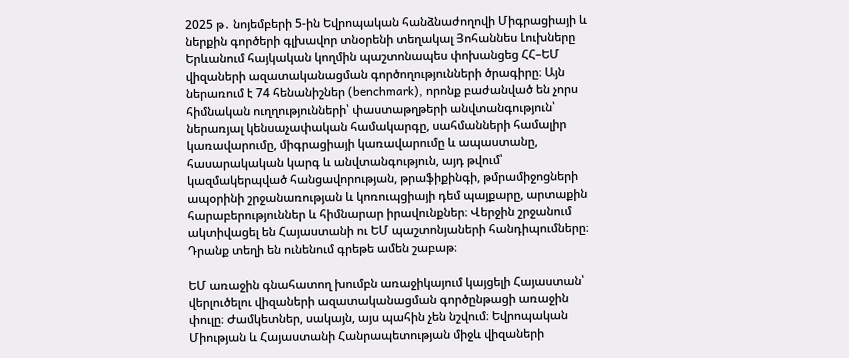2025 թ․ նոյեմբերի 5-ին Եվրոպական հանձնաժողովի Միգրացիայի և ներքին գործերի գլխավոր տնօրենի տեղակալ Յոհաննես Լուխները Երևանում հայկական կողմին պաշտոնապես փոխանցեց ՀՀ–ԵՄ վիզաների ազատականացման գործողությունների ծրագիրը։ Այն ներառում է 74 հենանիշներ (benchmark), որոնք բաժանված են չորս հիմնական ուղղությունների՝ փաստաթղթերի անվտանգություն՝ ներառյալ կենսաչափական համակարգը, սահմանների համալիր կառավարումը, միգրացիայի կառավարումը և ապաստանը, հասարակական կարգ և անվտանգություն, այդ թվում՝ կազմակերպված հանցավորության, թրաֆիքինգի, թմրամիջոցների ապօրինի շրջանառության և կոռուպցիայի դեմ պայքարը, արտաքին հարաբերություններ և հիմնարար իրավունքներ։ Վերջին շրջանում ակտիվացել են Հայաստանի ու ԵՄ պաշտոնյաների հանդիպումները։ Դրանք տեղի են ունենում գրեթե ամեն շաբաթ։

ԵՄ առաջին գնահատող խումբն առաջիկայում կայցելի Հայաստան՝ վերլուծելու վիզաների ազատականացման գործընթացի առաջին փուլը։ Ժամկետներ, սակայն, այս պահին չեն նշվում։ Եվրոպական Միության և Հայաստանի Հանրապետության միջև վիզաների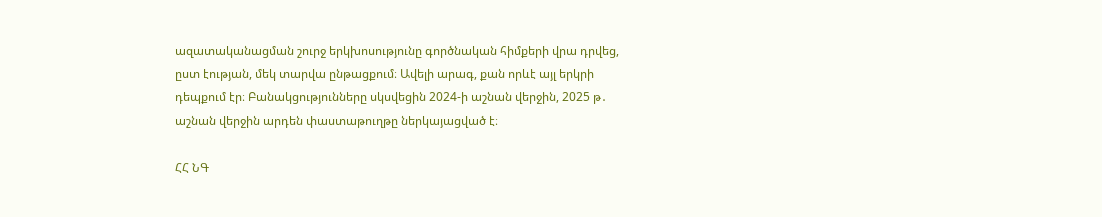ազատականացման շուրջ երկխոսությունը գործնական հիմքերի վրա դրվեց, ըստ էության, մեկ տարվա ընթացքում։ Ավելի արագ, քան որևէ այլ երկրի դեպքում էր։ Բանակցությունները սկսվեցին 2024-ի աշնան վերջին, 2025 թ․ աշնան վերջին արդեն փաստաթուղթը ներկայացված է։

ՀՀ ՆԳ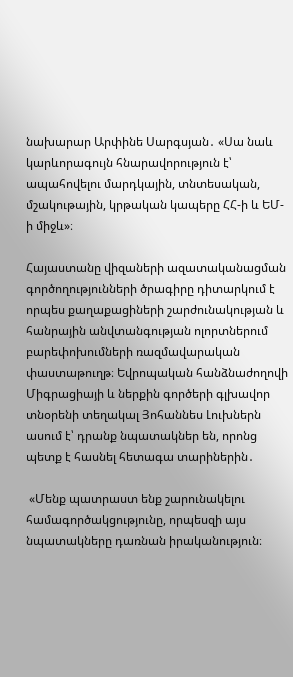նախարար Արփինե Սարգսյան․ «Սա նաև կարևորագույն հնարավորություն է՝ ապահովելու մարդկային, տնտեսական, մշակութային, կրթական կապերը ՀՀ-ի և ԵՄ-ի միջև»։

Հայաստանը վիզաների ազատականացման գործողությունների ծրագիրը դիտարկում է որպես քաղաքացիների շարժունակության և հանրային անվտանգության ոլորտներում բարեփոխումների ռազմավարական փաստաթուղթ։ Եվրոպական հանձնաժողովի Միգրացիայի և ներքին գործերի գլխավոր տնօրենի տեղակալ Յոհաննես Լուխներն ասում է՝ դրանք նպատակներ են, որոնց պետք է հասնել հետագա տարիներին․

 «Մենք պատրաստ ենք շարունակելու համագործակցությունը, որպեսզի այս նպատակները դառնան իրականություն։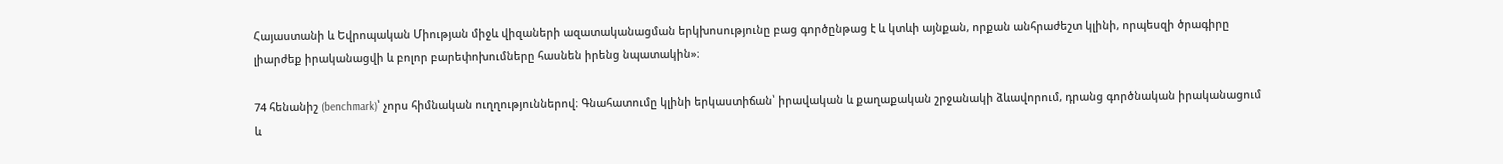Հայաստանի և Եվրոպական Միության միջև վիզաների ազատականացման երկխոսությունը բաց գործընթաց է և կտևի այնքան, որքան անհրաժեշտ կլինի, որպեսզի ծրագիրը լիարժեք իրականացվի և բոլոր բարեփոխումները հասնեն իրենց նպատակին»։

74 հենանիշ (benchmark)՝ չորս հիմնական ուղղություններով։ Գնահատումը կլինի երկաստիճան՝ իրավական և քաղաքական շրջանակի ձևավորում, դրանց գործնական իրականացում և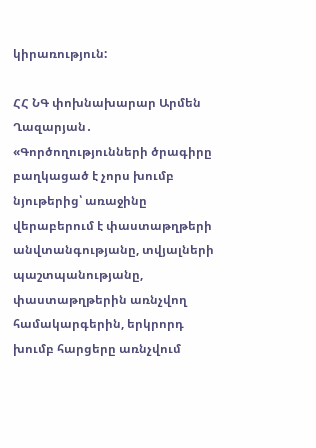կիրառություն:

ՀՀ ՆԳ փոխնախարար Արմեն Ղազարյան․ «Գործողությունների ծրագիրը բաղկացած է չորս խումբ նյութերից՝ առաջինը վերաբերում է փաստաթղթերի անվտանգությանը, տվյալների պաշտպանությանը, փաստաթղթերին առնչվող համակարգերին, երկրորդ խումբ հարցերը առնչվում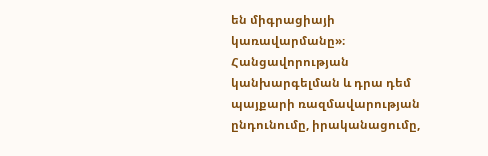են միգրացիայի կառավարմանը»։
Հանցավորության կանխարգելման և դրա դեմ պայքարի ռազմավարության ընդունումը, իրականացումը,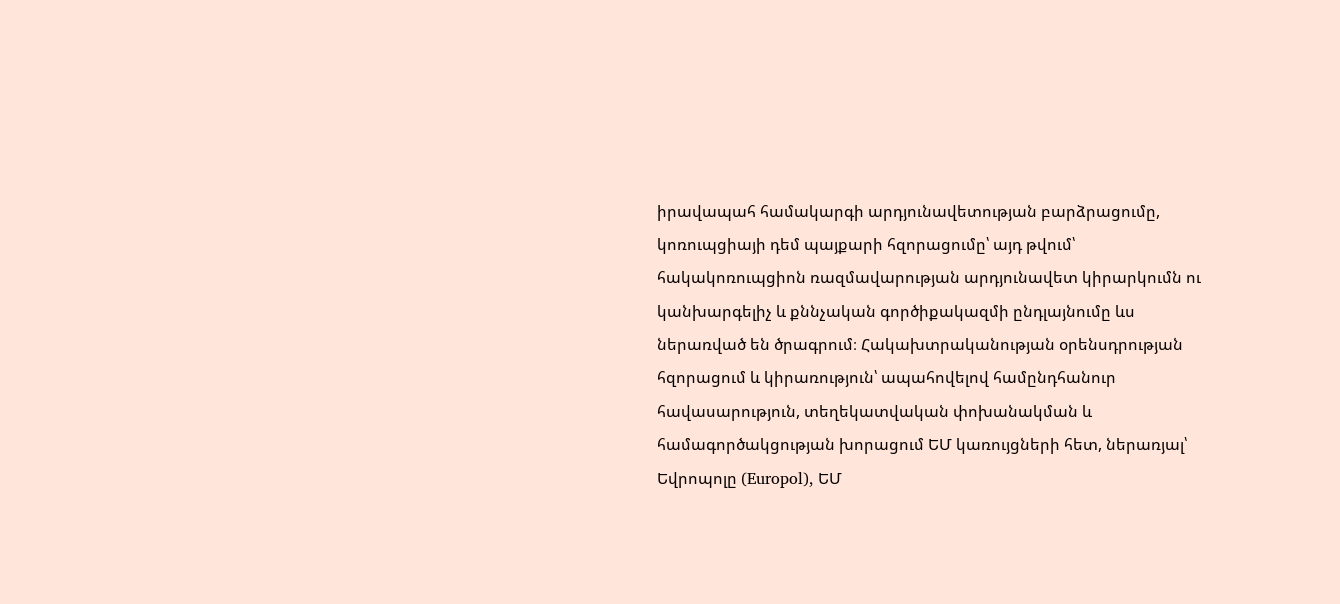իրավապահ համակարգի արդյունավետության բարձրացումը, կոռուպցիայի դեմ պայքարի հզորացումը՝ այդ թվում՝ հակակոռուպցիոն ռազմավարության արդյունավետ կիրարկումն ու կանխարգելիչ և քննչական գործիքակազմի ընդլայնումը ևս ներառված են ծրագրում։ Հակախտրականության օրենսդրության հզորացում և կիրառություն՝ ապահովելով համընդհանուր հավասարություն, տեղեկատվական փոխանակման և համագործակցության խորացում ԵՄ կառույցների հետ, ներառյալ՝ Եվրոպոլը (Europol), ԵՄ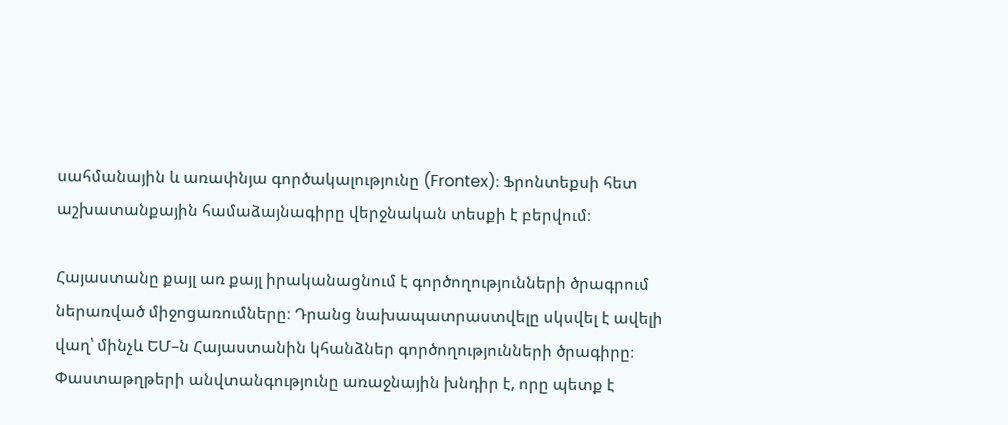սահմանային և առափնյա գործակալությունը (Frontex)։ Ֆրոնտեքսի հետ աշխատանքային համաձայնագիրը վերջնական տեսքի է բերվում։

Հայաստանը քայլ առ քայլ իրականացնում է գործողությունների ծրագրում ներառված միջոցառումները։ Դրանց նախապատրաստվելը սկսվել է ավելի վաղ՝ մինչև ԵՄ–ն Հայաստանին կհանձներ գործողությունների ծրագիրը։ Փաստաթղթերի անվտանգությունը առաջնային խնդիր է, որը պետք է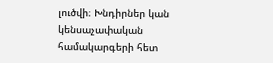լուծվի։ Խնդիրներ կան կենսաչափական համակարգերի հետ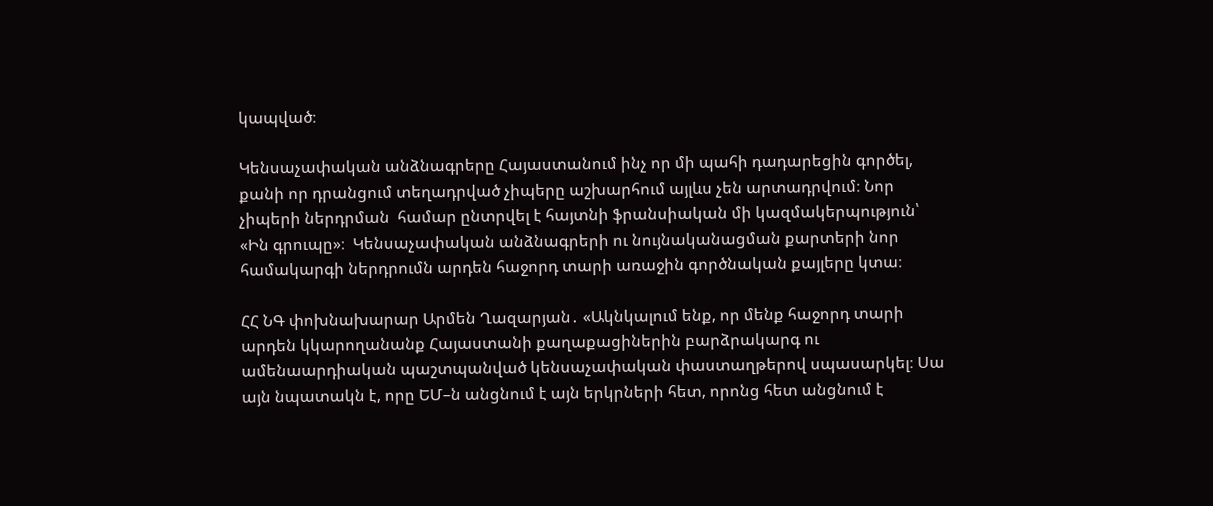կապված։

Կենսաչափական անձնագրերը Հայաստանում ինչ որ մի պահի դադարեցին գործել, քանի որ դրանցում տեղադրված չիպերը աշխարհում այլևս չեն արտադրվում։ Նոր չիպերի ներդրման  համար ընտրվել է հայտնի ֆրանսիական մի կազմակերպություն՝ «Ին գրուպը»։  Կենսաչափական անձնագրերի ու նույնականացման քարտերի նոր համակարգի ներդրումն արդեն հաջորդ տարի առաջին գործնական քայլերը կտա։

ՀՀ ՆԳ փոխնախարար Արմեն Ղազարյան․ «Ակնկալում ենք, որ մենք հաջորդ տարի արդեն կկարողանանք Հայաստանի քաղաքացիներին բարձրակարգ ու ամենաարդիական պաշտպանված կենսաչափական փաստաղթերով սպասարկել։ Սա այն նպատակն է, որը ԵՄ–ն անցնում է այն երկրների հետ, որոնց հետ անցնում է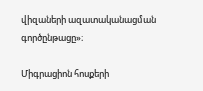վիզաների ազատականացման գործընթացը»։

Միգրացիոն հոսքերի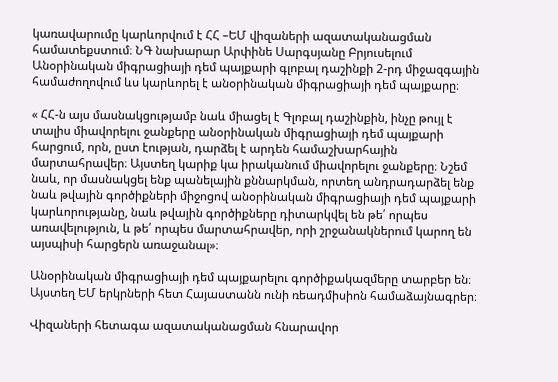կառավարումը կարևորվում է ՀՀ –ԵՄ վիզաների ազատականացման համատեքստում։ ՆԳ նախարար Արփինե Սարգսյանը Բրյուսելում  Անօրինական միգրացիայի դեմ պայքարի գլոբալ դաշինքի 2-րդ միջազգային համաժողովում ևս կարևորել է անօրինական միգրացիայի դեմ պայքարը։

« ՀՀ-ն այս մասնակցությամբ նաև միացել է Գլոբալ դաշինքին, ինչը թույլ է տալիս միավորելու ջանքերը անօրինական միգրացիայի դեմ պայքարի հարցում, որն, ըստ էության, դարձել է արդեն համաշխարհային մարտահրավեր։ Այստեղ կարիք կա իրականում միավորելու ջանքերը։ Նշեմ նաև, որ մասնակցել ենք պանելային քննարկման, որտեղ անդրադարձել ենք նաև թվային գործիքների միջոցով անօրինական միգրացիայի դեմ պայքարի կարևորությանը, նաև թվային գործիքները դիտարկվել են թե՛ որպես առավելություն, և թե՛ որպես մարտահրավեր, որի շրջանակներում կարող են այսպիսի հարցերն առաջանալ»։

Անօրինական միգրացիայի դեմ պայքարելու գործիքակազմերը տարբեր են։ Այստեղ ԵՄ երկրների հետ Հայաստանն ունի ռեադմիսիոն համաձայնագրեր։

Վիզաների հետագա ազատականացման հնարավոր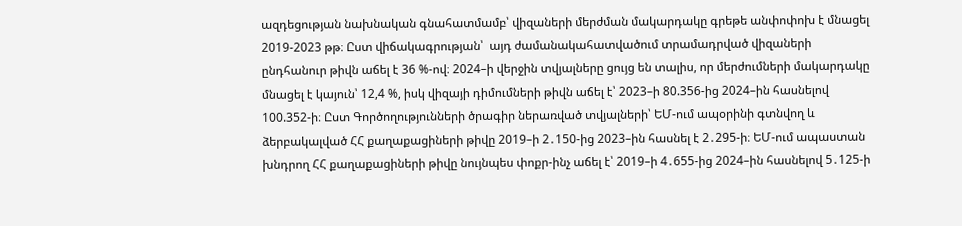ազդեցության նախնական գնահատմամբ՝ վիզաների մերժման մակարդակը գրեթե անփոփոխ է մնացել 2019-2023 թթ։ Ըստ վիճակագրության՝  այդ ժամանակահատվածում տրամադրված վիզաների ընդհանուր թիվն աճել է 36 %-ով։ 2024–ի վերջին տվյալները ցույց են տալիս, որ մերժումների մակարդակը մնացել է կայուն՝ 12,4 %, իսկ վիզայի դիմումների թիվն աճել է՝ 2023–ի 80.356-ից 2024–ին հասնելով 100.352-ի։ Ըստ Գործողությունների ծրագիր ներառված տվյալների՝ ԵՄ-ում ապօրինի գտնվող և ձերբակալված ՀՀ քաղաքացիների թիվը 2019–ի 2․150-ից 2023–ին հասնել է 2․295-ի։ ԵՄ-ում ապաստան խնդրող ՀՀ քաղաքացիների թիվը նույնպես փոքր-ինչ աճել է՝ 2019–ի 4․655-ից 2024–ին հասնելով 5․125-ի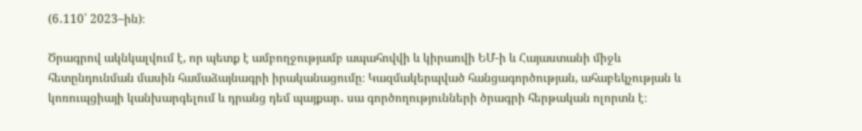(6․110՝ 2023–ին)։

Ծրագրով ակնկալվում է, որ պետք է ամբողջությամբ ապահովվի և կիրառվի ԵՄ-ի և Հայաստանի միջև հետընդունման մասին համաձայնագրի իրականացումը։ Կազմակերպված հանցագործության, ահաբեկչության և կոռուպցիայի կանխարգելում և դրանց դեմ պայքար․ սա գործողությունների ծրագրի հերթական ոլորտն է։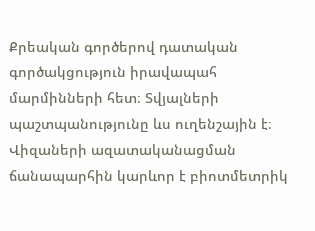Քրեական գործերով դատական գործակցություն իրավապահ մարմինների հետ։ Տվյալների պաշտպանությունը ևս ուղենշային է։ Վիզաների ազատականացման ճանապարհին կարևոր է բիոտմետրիկ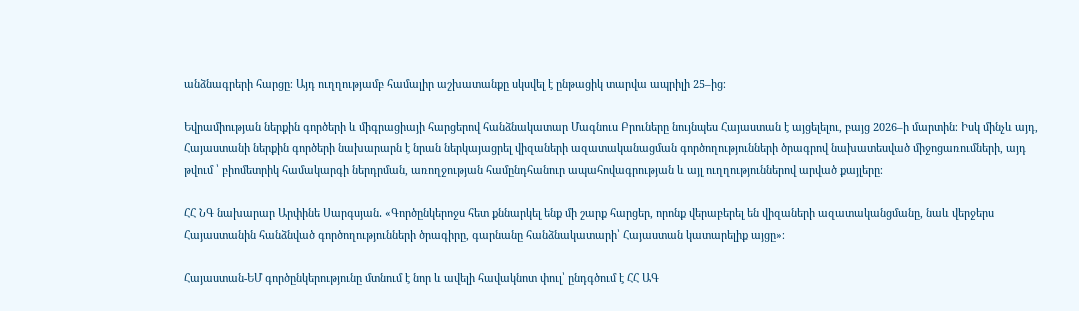անձնագրերի հարցը։ Այդ ուղղությամբ համալիր աշխատանքը սկսվել է ընթացիկ տարվա ապրիլի 25–ից։

Եվրամիության ներքին գործերի և միգրացիայի հարցերով հանձնակատար Մագնուս Բրուները նույնպես Հայաստան է այցելելու, բայց 2026–ի մարտին։ Իսկ մինչև այդ, Հայաստանի ներքին գործերի նախարարն է նրան ներկայացրել վիզաների ազատականացման գործողությունների ծրագրով նախատեսված միջոցառումների, այդ թվում ՝ բիոմետրիկ համակարգի ներդրման, առողջության համընդհանուր ապահովագրության և այլ ուղղություններով արված քայլերը։

ՀՀ ՆԳ նախարար Արփինե Սարգսյան․ «Գործընկերոջս հետ քննարկել ենք մի շարք հարցեր, որոնք վերաբերել են վիզաների ազատականցմանը, նաև վերջերս Հայաստանին հանձնված գործողությունների ծրագիրը, գարնանը հանձնակատարի՝ Հայաստան կատարելիք այցը»։

Հայաստան-ԵՄ գործընկերությունը մտնում է նոր և ավելի հավակնոտ փուլ՝ ընդգծում է ՀՀ ԱԳ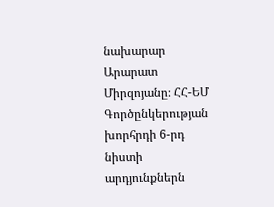նախարար Արարատ Միրզոյանը։ ՀՀ-ԵՄ Գործընկերության խորհրդի 6-րդ նիստի արդյունքներն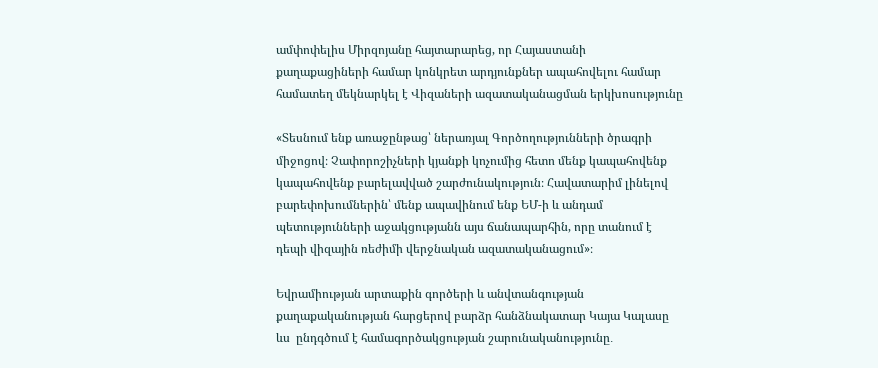ամփոփելիս Միրզոյանը հայտարարեց, որ Հայաստանի  քաղաքացիների համար կոնկրետ արդյունքներ ապահովելու համար  համատեղ մեկնարկել է Վիզաների ազատականացման երկխոսությունը

«Տեսնում ենք առաջընթաց՝ ներառյալ Գործողությունների ծրագրի միջոցով։ Չափորոշիչների կյանքի կոչումից հետո մենք կապահովենք կապահովենք բարելավված շարժունակություն։ Հավատարիմ լինելով բարեփոխումներին՝ մենք ապավինում ենք ԵՄ-ի և անդամ պետությունների աջակցությանն այս ճանապարհին, որը տանում է դեպի վիզային ռեժիմի վերջնական ազատականացում»։

Եվրամիության արտաքին գործերի և անվտանգության քաղաքականության հարցերով բարձր հանձնակատար Կայա Կալասը ևս  ընդգծում է համագործակցության շարունականությունը․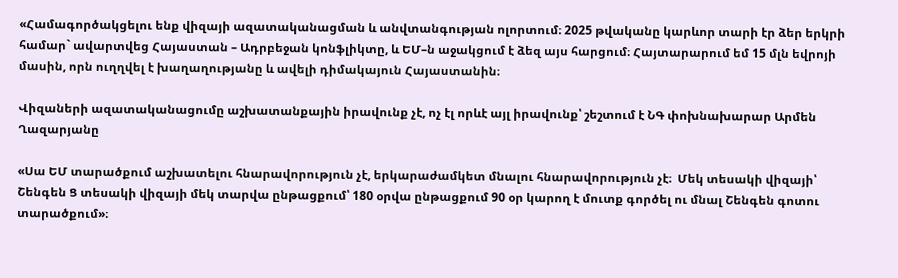«Համագործակցելու ենք վիզայի ազատականացման և անվտանգության ոլորտում։ 2025 թվականը կարևոր տարի էր ձեր երկրի համար` ավարտվեց Հայաստան – Ադրբեջան կոնֆլիկտը, և ԵՄ–ն աջակցում է ձեզ այս հարցում։ Հայտարարում եմ 15 մլն եվրոյի մասին, որն ուղղվել է խաղաղությանը և ավելի դիմակայուն Հայաստանին։

Վիզաների ազատականացումը աշխատանքային իրավունք չէ, ոչ էլ որևէ այլ իրավունք՝ շեշտում է ՆԳ փոխնախարար Արմեն Ղազարյանը

«Սա ԵՄ տարածքում աշխատելու հնարավորություն չէ, երկարաժամկետ մնալու հնարավորություն չէ։  Մեկ տեսակի վիզայի՝ Շենգեն Ց տեսակի վիզայի մեկ տարվա ընթացքում՝ 180 օրվա ընթացքում 90 օր կարող է մուտք գործել ու մնալ Շենգեն գոտու տարածքում»։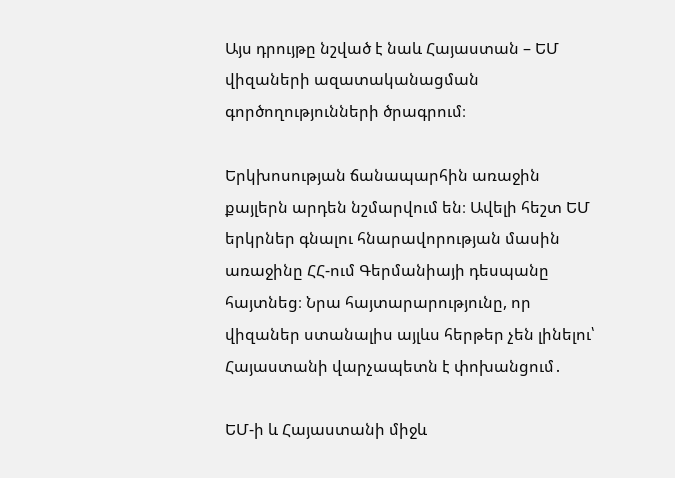Այս դրույթը նշված է նաև Հայաստան – ԵՄ վիզաների ազատականացման գործողությունների ծրագրում։

Երկխոսության ճանապարհին առաջին քայլերն արդեն նշմարվում են։ Ավելի հեշտ ԵՄ երկրներ գնալու հնարավորության մասին առաջինը ՀՀ-ում Գերմանիայի դեսպանը հայտնեց։ Նրա հայտարարությունը, որ վիզաներ ստանալիս այլևս հերթեր չեն լինելու՝ Հայաստանի վարչապետն է փոխանցում․

ԵՄ-ի և Հայաստանի միջև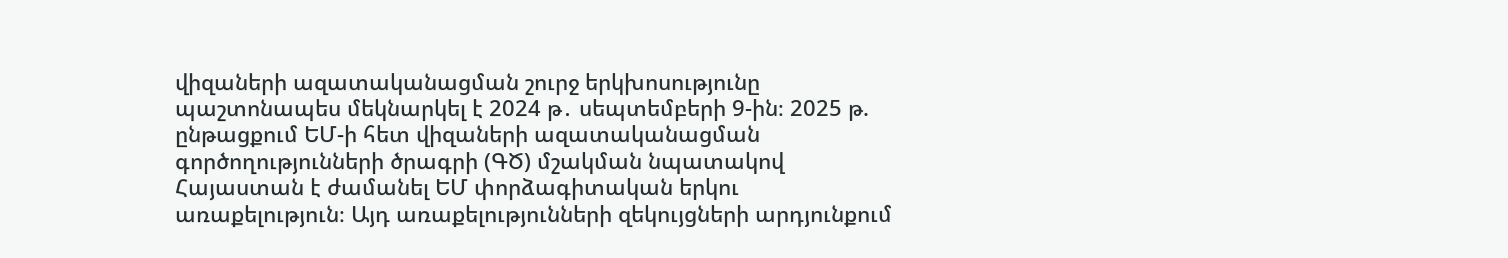վիզաների ազատականացման շուրջ երկխոսությունը պաշտոնապես մեկնարկել է 2024 թ․ սեպտեմբերի 9-ին։ 2025 թ. ընթացքում ԵՄ-ի հետ վիզաների ազատականացման գործողությունների ծրագրի (ԳԾ) մշակման նպատակով Հայաստան է ժամանել ԵՄ փորձագիտական երկու առաքելություն։ Այդ առաքելությունների զեկույցների արդյունքում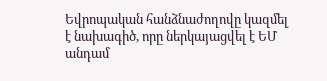Եվրոպական հանձնաժողովը կազմել է նախագիծ, որը ներկայացվել է ԵՄ անդամ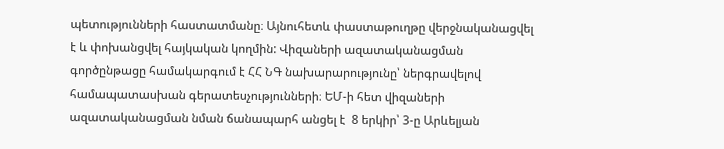պետությունների հաստատմանը։ Այնուհետև փաստաթուղթը վերջնականացվել է և փոխանցվել հայկական կողմին: Վիզաների ազատականացման գործընթացը համակարգում է ՀՀ ՆԳ նախարարությունը՝ ներգրավելով համապատասխան գերատեսչությունների։ ԵՄ-ի հետ վիզաների ազատականացման նման ճանապարհ անցել է  8 երկիր՝ 3-ը Արևելյան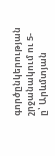գործընկերության շրջանակում ու 5-ը՝ Արևմտյան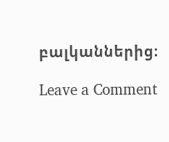բալկաններից։

Leave a Comment